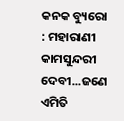କନକ ବ୍ୟୁରୋ : ମହାରାଣୀ କାମସୁନ୍ଦରୀ ଦେବୀ...ଜଣେ ଏମିତି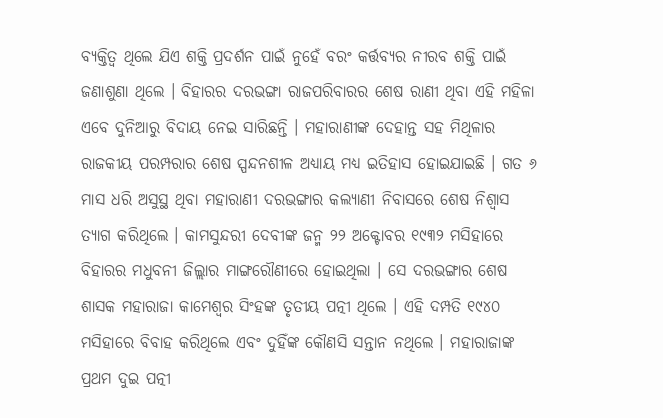ବ୍ୟକ୍ତିତ୍ବ ଥିଲେ ଯିଏ ଶକ୍ତି ପ୍ରଦର୍ଶନ ପାଇଁ ନୁହେଁ ବରଂ କର୍ତ୍ତବ୍ୟର ନୀରବ ଶକ୍ତି ପାଇଁ ଜଣାଶୁଣା ଥିଲେ । ବିହାରର ଦରଭଙ୍ଗା ରାଜପରିବାରର ଶେଷ ରାଣୀ ଥିବା ଏହି ମହିଳା ଏବେ ଦୁନିଆରୁ ବିଦାୟ ନେଇ ସାରିଛନ୍ତି । ମହାରାଣୀଙ୍କ ଦେହାନ୍ତ ସହ ମିଥିଳାର ରାଜକୀୟ ପରମ୍ପରାର ଶେଷ ସ୍ପନ୍ଦନଶୀଳ ଅଧ୍ୟାୟ ମଧ୍ୟ ଇତିହାସ ହୋଇଯାଇଛି । ଗତ ୬ ମାସ ଧରି ଅସୁସ୍ଥ ଥିବା ମହାରାଣୀ ଦରଭଙ୍ଗାର କଲ୍ୟାଣୀ ନିବାସରେ ଶେଷ ନିଶ୍ୱାସ ତ୍ୟାଗ କରିଥିଲେ । କାମସୁନ୍ଦରୀ ଦେବୀଙ୍କ ଜନ୍ମ ୨୨ ଅକ୍ଟୋବର ୧୯୩୨ ମସିହାରେ ବିହାରର ମଧୁବନୀ ଜିଲ୍ଲାର ମାଙ୍ଗରୌଣୀରେ ହୋଇଥିଲା । ସେ ଦରଭଙ୍ଗାର ଶେଷ ଶାସକ ମହାରାଜା କାମେଶ୍ୱର ସିଂହଙ୍କ ତୃତୀୟ ପତ୍ନୀ ଥିଲେ । ଏହି ଦମ୍ପତି ୧୯୪୦ ମସିହାରେ ବିବାହ କରିଥିଲେ ଏବଂ ଦୁହିଁଙ୍କ କୌଣସି ସନ୍ତାନ ନଥିଲେ । ମହାରାଜାଙ୍କ ପ୍ରଥମ ଦୁଇ ପତ୍ନୀ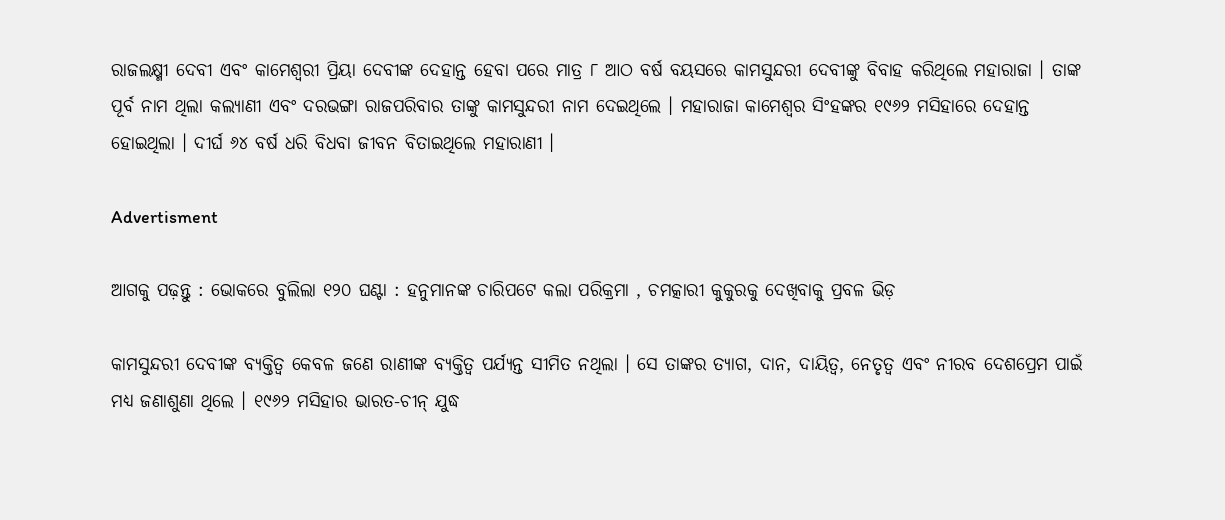ରାଜଲକ୍ଷ୍ମୀ ଦେବୀ ଏବଂ କାମେଶ୍ୱରୀ ପ୍ରିୟା ଦେବୀଙ୍କ ଦେହାନ୍ତ ହେବା ପରେ ମାତ୍ର ୮ ଆଠ ବର୍ଷ ବୟସରେ କାମସୁନ୍ଦରୀ ଦେବୀଙ୍କୁ ବିବାହ କରିଥିଲେ ମହାରାଜା । ତାଙ୍କ ପୂର୍ବ ନାମ ଥିଲା କଲ୍ୟାଣୀ ଏବଂ ଦରଭଙ୍ଗା ରାଜପରିବାର ତାଙ୍କୁ କାମସୁନ୍ଦରୀ ନାମ ଦେଇଥିଲେ । ମହାରାଜା କାମେଶ୍ୱର ସିଂହଙ୍କର ୧୯୬୨ ମସିହାରେ ଦେହାନ୍ତ ହୋଇଥିଲା । ଦୀର୍ଘ ୬୪ ବର୍ଷ ଧରି ବିଧବା ଜୀବନ ବିତାଇଥିଲେ ମହାରାଣୀ ।

Advertisment

ଆଗକୁ ପଢ଼ନ୍ତୁ : ଭୋକରେ ବୁଲିଲା ୧୨୦ ଘଣ୍ଟା : ହନୁମାନଙ୍କ ଚାରିପଟେ କଲା ପରିକ୍ରମା , ଚମତ୍କାରୀ କୁକୁରକୁ ଦେଖିବାକୁ ପ୍ରବଳ ଭିଡ଼

କାମସୁନ୍ଦରୀ ଦେବୀଙ୍କ ବ୍ୟକ୍ତିତ୍ୱ କେବଳ ଜଣେ ରାଣୀଙ୍କ ବ୍ୟକ୍ତିତ୍ୱ ପର୍ଯ୍ୟନ୍ତ ସୀମିତ ନଥିଲା । ସେ ତାଙ୍କର ତ୍ୟାଗ, ଦାନ, ଦାୟିତ୍ୱ, ନେତୃତ୍ୱ ଏବଂ ନୀରବ ଦେଶପ୍ରେମ ପାଇଁ ମଧ୍ୟ ଜଣାଶୁଣା ଥିଲେ । ୧୯୬୨ ମସିହାର ଭାରତ-ଚୀନ୍ ଯୁଦ୍ଧ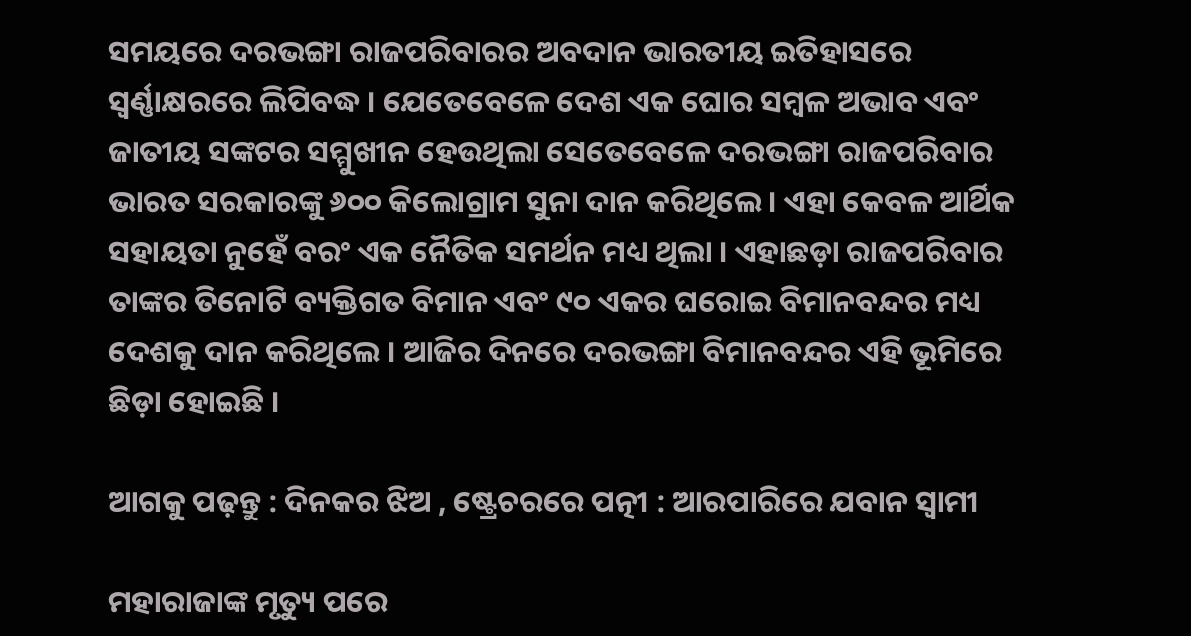ସମୟରେ ଦରଭଙ୍ଗା ରାଜପରିବାରର ଅବଦାନ ଭାରତୀୟ ଇତିହାସରେ ସ୍ୱର୍ଣ୍ଣାକ୍ଷରରେ ଲିପିବଦ୍ଧ । ଯେତେବେଳେ ଦେଶ ଏକ ଘୋର ସମ୍ବଳ ଅଭାବ ଏବଂ ଜାତୀୟ ସଙ୍କଟର ସମ୍ମୁଖୀନ ହେଉଥିଲା ସେତେବେଳେ ଦରଭଙ୍ଗା ରାଜପରିବାର ଭାରତ ସରକାରଙ୍କୁ ୬୦୦ କିଲୋଗ୍ରାମ ସୁନା ଦାନ କରିଥିଲେ । ଏହା କେବଳ ଆର୍ଥିକ ସହାୟତା ନୁହେଁ ବରଂ ଏକ ନୈତିକ ସମର୍ଥନ ମଧ୍ୟ ଥିଲା । ଏହାଛଡ଼ା ରାଜପରିବାର ତାଙ୍କର ତିନୋଟି ବ୍ୟକ୍ତିଗତ ବିମାନ ଏବଂ ୯୦ ଏକର ଘରୋଇ ବିମାନବନ୍ଦର ମଧ୍ୟ ଦେଶକୁ ଦାନ କରିଥିଲେ । ଆଜିର ଦିନରେ ଦରଭଙ୍ଗା ବିମାନବନ୍ଦର ଏହି ଭୂମିରେ ଛିଡ଼ା ହୋଇଛି ।

ଆଗକୁ ପଢ଼ନ୍ତୁ : ଦିନକର ଝିଅ , ଷ୍ଟ୍ରେଚରରେ ପତ୍ନୀ : ଆରପାରିରେ ଯବାନ ସ୍ବାମୀ

ମହାରାଜାଙ୍କ ମୃତ୍ୟୁ ପରେ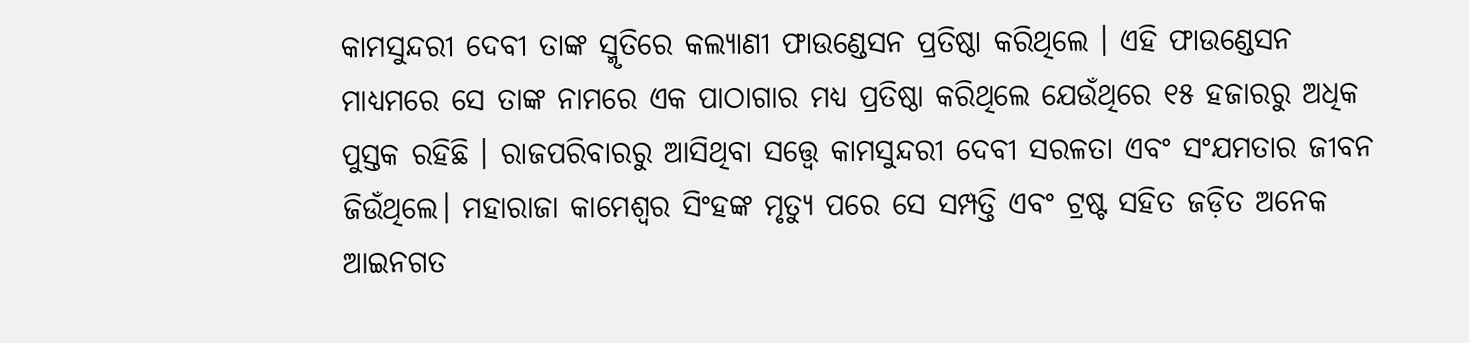କାମସୁନ୍ଦରୀ ଦେବୀ ତାଙ୍କ ସ୍ମୃତିରେ କଲ୍ୟାଣୀ ଫାଉଣ୍ଡେସନ ପ୍ରତିଷ୍ଠା କରିଥିଲେ । ଏହି ଫାଉଣ୍ଡେସନ ମାଧ୍ୟମରେ ସେ ତାଙ୍କ ନାମରେ ଏକ ପାଠାଗାର ମଧ୍ୟ ପ୍ରତିଷ୍ଠା କରିଥିଲେ ଯେଉଁଥିରେ ୧୫ ହଜାରରୁ ଅଧିକ ପୁସ୍ତକ ରହିଛି । ରାଜପରିବାରରୁ ଆସିଥିବା ସତ୍ତ୍ୱେ କାମସୁନ୍ଦରୀ ଦେବୀ ସରଳତା ଏବଂ ସଂଯମତାର ଜୀବନ ଜିଉଁଥିଲେ। ମହାରାଜା କାମେଶ୍ୱର ସିଂହଙ୍କ ମୃତ୍ୟୁ ପରେ ସେ ସମ୍ପତ୍ତି ଏବଂ ଟ୍ରଷ୍ଟ ସହିତ ଜଡ଼ିତ ଅନେକ ଆଇନଗତ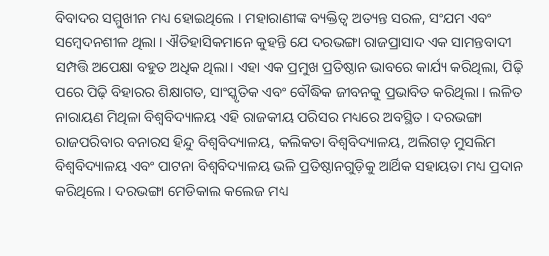ବିବାଦର ସମ୍ମୁଖୀନ ମଧ୍ୟ ହୋଇଥିଲେ । ମହାରାଣୀଙ୍କ ବ୍ୟକ୍ତିତ୍ୱ ଅତ୍ୟନ୍ତ ସରଳ, ସଂଯମ ଏବଂ ସମ୍ବେଦନଶୀଳ ଥିଲା । ଐତିହାସିକମାନେ କୁହନ୍ତି ଯେ ଦରଭଙ୍ଗା ରାଜପ୍ରାସାଦ ଏକ ସାମନ୍ତବାଦୀ ସମ୍ପତ୍ତି ଅପେକ୍ଷା ବହୁତ ଅଧିକ ଥିଲା। ଏହା ଏକ ପ୍ରମୁଖ ପ୍ରତିଷ୍ଠାନ ଭାବରେ କାର୍ଯ୍ୟ କରିଥିଲା, ପିଢ଼ି ପରେ ପିଢ଼ି ବିହାରର ଶିକ୍ଷାଗତ, ସାଂସ୍କୃତିକ ଏବଂ ବୌଦ୍ଧିକ ଜୀବନକୁ ପ୍ରଭାବିତ କରିଥିଲା । ଲଳିତ ନାରାୟଣ ମିଥିଳା ବିଶ୍ୱବିଦ୍ୟାଳୟ ଏହି ରାଜକୀୟ ପରିସର ମଧ୍ୟରେ ଅବସ୍ଥିତ । ଦରଭଙ୍ଗା ରାଜପରିବାର ବନାରସ ହିନ୍ଦୁ ବିଶ୍ୱବିଦ୍ୟାଳୟ, କଲିକତା ବିଶ୍ୱବିଦ୍ୟାଳୟ, ଅଲିଗଡ଼ ମୁସଲିମ ବିଶ୍ୱବିଦ୍ୟାଳୟ ଏବଂ ପାଟନା ବିଶ୍ୱବିଦ୍ୟାଳୟ ଭଳି ପ୍ରତିଷ୍ଠାନଗୁଡ଼ିକୁ ଆର୍ଥିକ ସହାୟତା ମଧ୍ୟ ପ୍ରଦାନ କରିଥିଲେ । ଦରଭଙ୍ଗା ମେଡିକାଲ କଲେଜ ମଧ୍ୟ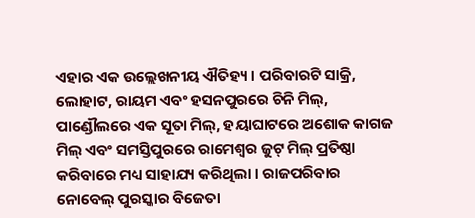ଏହାର ଏକ ଉଲ୍ଲେଖନୀୟ ଐତିହ୍ୟ । ପରିବାରଟି ସାକ୍ରି, ଲୋହାଟ, ରାୟମ ଏବଂ ହସନପୁରରେ ଚିନି ମିଲ୍, ପାଣ୍ଡୌଲରେ ଏକ ସୂତା ମିଲ୍, ହୟାଘାଟରେ ଅଶୋକ କାଗଜ ମିଲ୍ ଏବଂ ସମସ୍ତିପୁରରେ ରାମେଶ୍ୱର ଜୁଟ୍ ମିଲ୍ ପ୍ରତିଷ୍ଠା କରିବାରେ ମଧ୍ୟ ସାହାଯ୍ୟ କରିଥିଲା । ରାଜପରିବାର ନୋବେଲ୍ ପୁରସ୍କାର ବିଜେତା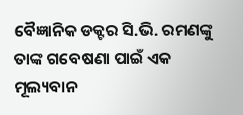ବୈଜ୍ଞାନିକ ଡକ୍ଟର ସି.ଭି. ରମଣଙ୍କୁ ତାଙ୍କ ଗବେଷଣା ପାଇଁ ଏକ ମୂଲ୍ୟବାନ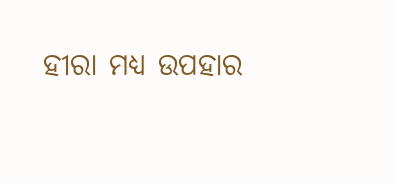ହୀରା ମଧ୍ୟ ଉପହାର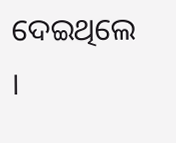ଦେଇଥିଲେ ।